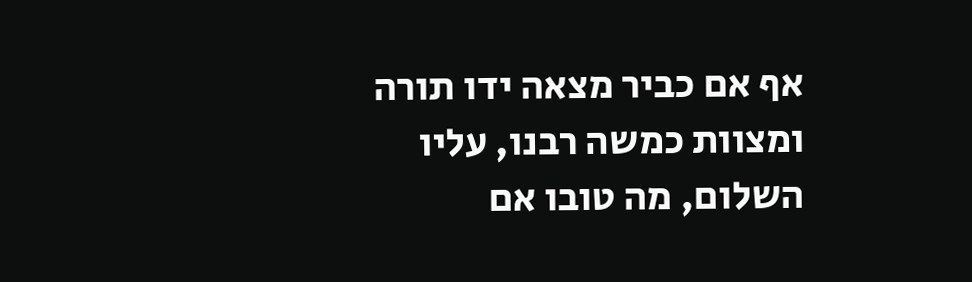אף אם כביר מצאה ידו תורה ומצוות כמשה רבנו, עליו השלום, מה טובו אם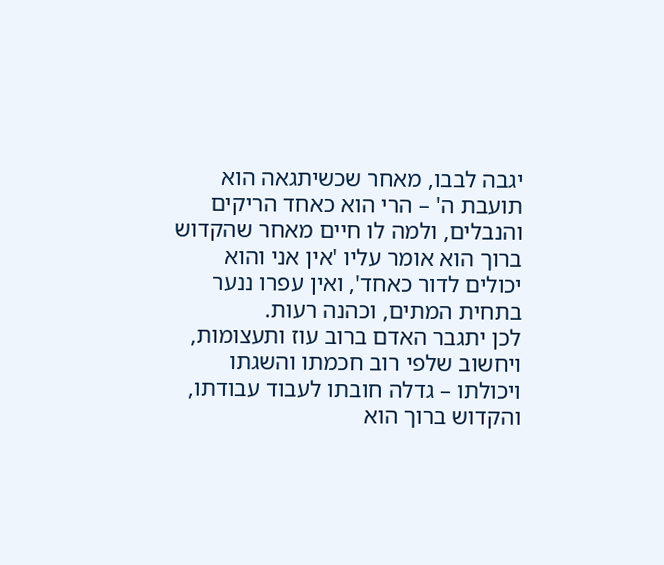יגבה לבבו, מאחר שכשיתגאה הוא תועבת ה' – הרי הוא כאחד הריקים והנבלים, ולמה לו חיים מאחר שהקדוש ברוך הוא אומר עליו 'אין אני והוא יכולים לדור כאחד', ואין עפרו ננער בתחית המתים, וכהנה רעות.
לכן יתגבר האדם ברוב עוז ותעצומות, ויחשוב שלפי רוב חכמתו והשגתו ויכולתו – גדלה חובתו לעבוד עבודתו, והקדוש ברוך הוא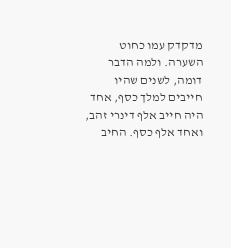מדקדק עמו כחוט השערה. ולמה הדבר דומה, לשנים שהיו חייבים למלך כסף, אחד היה חייב אלף דינרי זהב, ואחד אלף כסף. החיב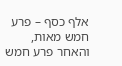אלף כסף – פרע חמש מאות, והאחר פרע חמש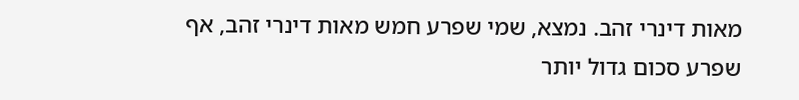מאות דינרי זהב. נמצא, שמי שפרע חמש מאות דינרי זהב, אף שפרע סכום גדול יותר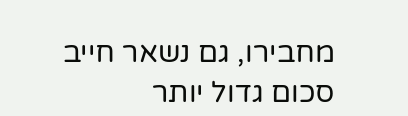מחבירו, גם נשאר חייב סכום גדול יותר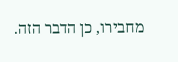מחבירו, כן הדבר הזה.